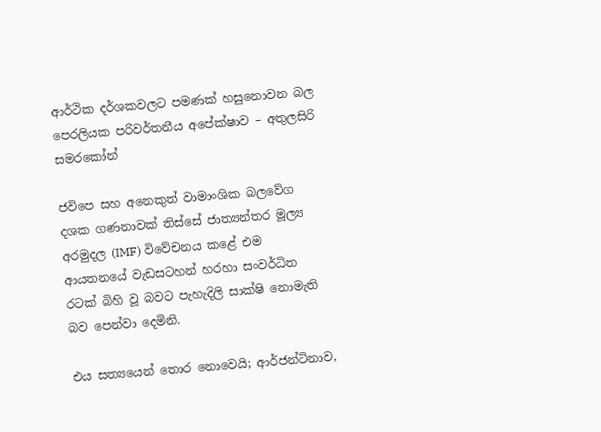ආර්ථික දර්ශකවලට පමණක් හසුනොවන බල පෙරලියක පරිවර්තනීය අපේක්ෂාව – අතුලසිරි සමරකෝන්

ජවිපෙ සහ අනෙකුත් වාමාංශික බලවේග දශක ගණනාවක් තිස්සේ ජාත්‍යන්තර මූල්‍ය අරමුදල (IMF) විවේචනය කළේ එම ආයතනයේ වැඩසටහන් හරහා සංවර්ධිත රටක් බිහි වූ බවට පැහැදිලි සාක්ෂි නොමැති බව පෙන්වා දෙමිනි.

එය සත්‍යයෙන් තොර නොවෙයි; ආර්ජන්ටිනාව,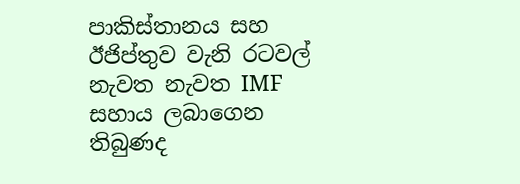පාකිස්තානය සහ ඊජිප්තුව වැනි රටවල් නැවත නැවත IMF සහාය ලබාගෙන තිබුණද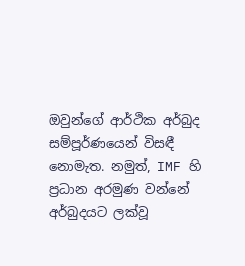ඔවුන්ගේ ආර්ථික අර්බුද සම්පූර්ණයෙන් විසඳී නොමැත. නමුත්, IMF හි ප්‍රධාන අරමුණ වන්නේ අර්බුදයට ලක්වූ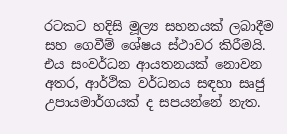රටකට හදිසි මූල්‍ය සහනයක් ලබාදීම සහ ගෙවීම් ශේෂය ස්ථාවර කිරීමයි. එය සංවර්ධන ආයතනයක් නොවන අතර, ආර්ථික වර්ධනය සඳහා සෘජු උපායමාර්ගයක් ද සපයන්නේ නැත.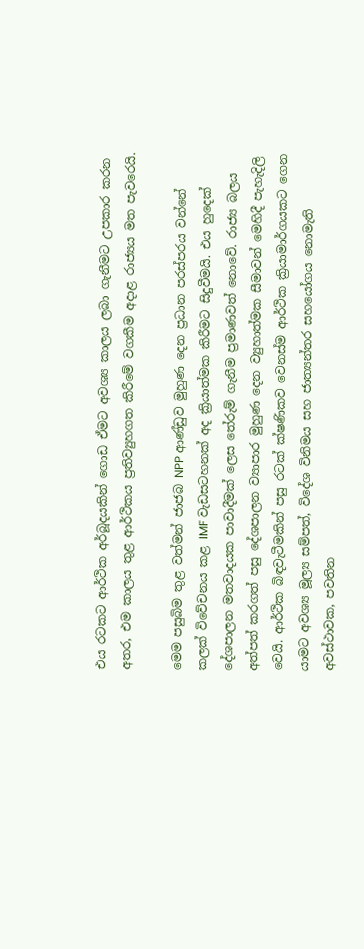එය රටකට ආර්ථික අර්බූදයකින් ගොඩ ඒමට අවශ්‍ය කාලය ලබා ගැනීමට උපකාර කරන අතර, එම කාලය තුළ ආර්ථිකය ප්‍රතිව්‍යුහගත කිරීමේ වගකීම අදාළ රාජ්‍යය මත පැවරෙයි.

මෙම පසුබිම තුළ වත්මන් ජාජබ NPP ආණ්ඩුව මුහුණ දෙන ප්‍රධාන පරස්පරය වන්නේ කලක් විවේචනය කළ IMF වැඩසටහනක් අද ක්‍රියාත්මක කිරීමට සිදුවීමයි. එය හුදෙක් දේශපාලන මතවාදයක පාවාදීමක් ලෙස තේරුම් ගැනීම ප්‍රමාණවත් නොවේ. රාජ්‍ය බලය අත්පත් කරගත් පසු දේශපාලන ව්‍යාපාර මුහුණ දෙන ව්‍යුහාත්මක සීමාවන් මෙහිදී පැහැදිලි වෙයි. ආර්ථික බිඳවැටීමකින් පසු රටක් ක්ෂණිකව වෙනස්ම ආර්ථික ක්‍රියාමාර්ගයකට ගෙන යාමට අවශ්‍ය මූල්‍ය සම්පත්, විදේශ විනිමය සහ ජාත්‍යන්තර සහයෝගය නොමැති අවස්ථාවක, පවතින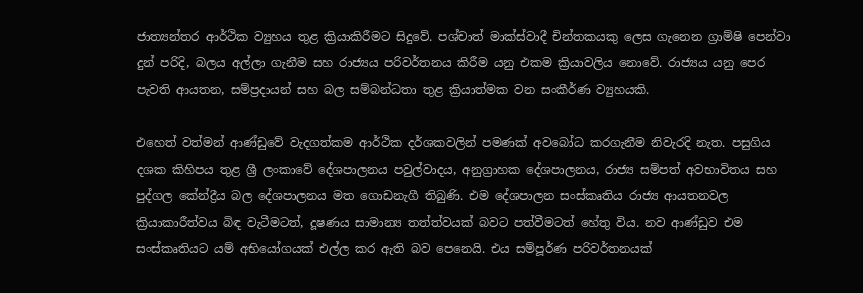ජාත්‍යන්තර ආර්ථික ව්‍යුහය තුළ ක්‍රියාකිරීමට සිදුවේ. පශ්චාත් මාක්ස්වාදී චින්තකයකු ලෙස ගැනෙන ග්‍රාම්ෂි පෙන්වා දුන් පරිදි, බලය අල්ලා ගැනීම සහ රාජ්‍යය පරිවර්තනය කිරීම යනු එකම ක්‍රියාවලිය නොවේ. රාජ්‍යය යනු පෙර පැවති ආයතන, සම්ප්‍රදායන් සහ බල සම්බන්ධතා තුළ ක්‍රියාත්මක වන සංකීර්ණ ව්‍යුහයකි.

එහෙත් වත්මන් ආණ්ඩුවේ වැදගත්කම ආර්ථික දර්ශකවලින් පමණක් අවබෝධ කරගැනීම නිවැරදි නැත. පසුගිය දශක කිහිපය තුළ ශ්‍රී ලංකාවේ දේශපාලනය පවුල්වාදය, අනුග්‍රාහක දේශපාලනය, රාජ්‍ය සම්පත් අවභාවිතය සහ පුද්ගල කේන්ද්‍රීය බල දේශපාලනය මත ගොඩනැගී තිබුණි. එම දේශපාලන සංස්කෘතිය රාජ්‍ය ආයතනවල ක්‍රියාකාරීත්වය බිඳ වැටීමටත්, දූෂණය සාමාන්‍ය තත්ත්වයක් බවට පත්වීමටත් හේතු විය. නව ආණ්ඩුව එම සංස්කෘතියට යම් අභියෝගයක් එල්ල කර ඇති බව පෙනෙයි. එය සම්පූර්ණ පරිවර්තනයක්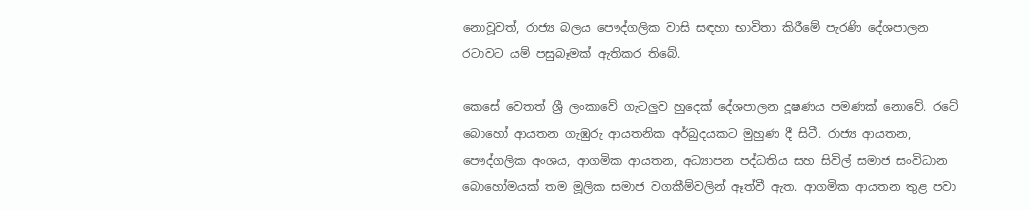නොවූවත්, රාජ්‍ය බලය පෞද්ගලික වාසි සඳහා භාවිතා කිරීමේ පැරණි දේශපාලන රටාවට යම් පසුබෑමක් ඇතිකර තිබේ.

කෙසේ වෙතත් ශ්‍රී ලංකාවේ ගැටලුව හුදෙක් දේශපාලන දූෂණය පමණක් නොවේ. රටේ බොහෝ ආයතන ගැඹුරු ආයතනික අර්බුදයකට මුහුණ දී සිටී. රාජ්‍ය ආයතන, පෞද්ගලික අංශය, ආගමික ආයතන, අධ්‍යාපන පද්ධතිය සහ සිවිල් සමාජ සංවිධාන බොහෝමයක් තම මූලික සමාජ වගකීම්වලින් ඈත්වී ඇත. ආගමික ආයතන තුළ පවා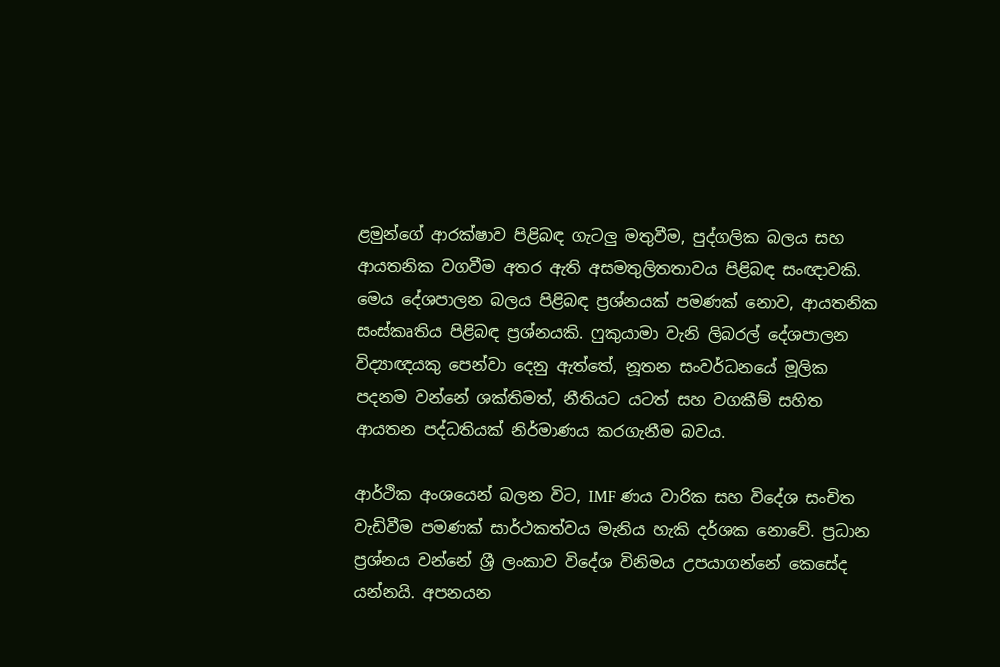ළමුන්ගේ ආරක්ෂාව පිළිබඳ ගැටලු මතුවීම, පුද්ගලික බලය සහ ආයතනික වගවීම අතර ඇති අසමතුලිතතාවය පිළිබඳ සංඥාවකි. මෙය දේශපාලන බලය පිළිබඳ ප්‍රශ්නයක් පමණක් නොව, ආයතනික සංස්කෘතිය පිළිබඳ ප්‍රශ්නයකි. ෆුකුයාමා වැනි ලිබරල් දේශපාලන විද්‍යාඥයකු පෙන්වා දෙනු ඇත්තේ, නූතන සංවර්ධනයේ මූලික පදනම වන්නේ ශක්තිමත්, නීතියට යටත් සහ වගකීම් සහිත ආයතන පද්ධතියක් නිර්මාණය කරගැනීම බවය.

ආර්ථික අංශයෙන් බලන විට, IMF ණය වාරික සහ විදේශ සංචිත වැඩිවීම පමණක් සාර්ථකත්වය මැනිය හැකි දර්ශක නොවේ. ප්‍රධාන ප්‍රශ්නය වන්නේ ශ්‍රී ලංකාව විදේශ විනිමය උපයාගන්නේ කෙසේද යන්නයි. අපනයන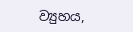ව්‍යුහය,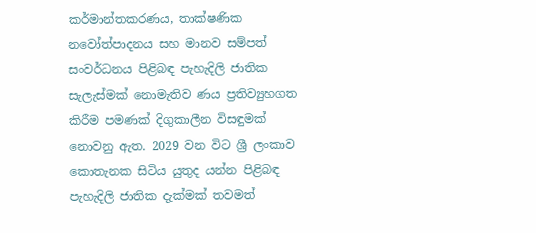කර්මාන්තකරණය, තාක්ෂණික නවෝත්පාදනය සහ මානව සම්පත් සංවර්ධනය පිළිබඳ පැහැදිලි ජාතික සැලැස්මක් නොමැතිව ණය ප්‍රතිව්‍යුහගත කිරීම පමණක් දිගුකාලීන විසඳුමක් නොවනු ඇත. 2029 වන විට ශ්‍රී ලංකාව කොතැනක සිටිය යුතුද යන්න පිළිබඳ පැහැදිලි ජාතික දැක්මක් තවමත්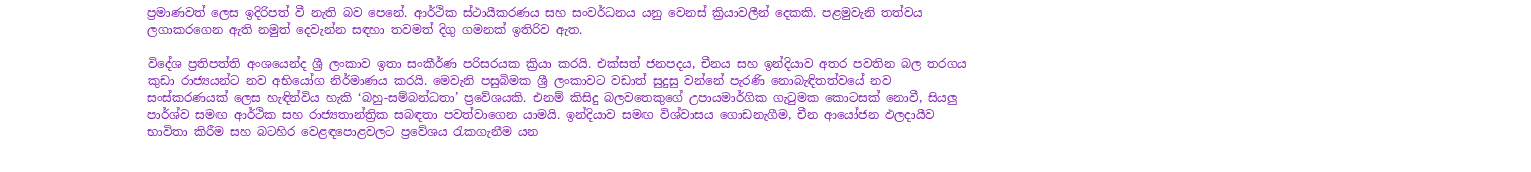ප්‍රමාණවත් ලෙස ඉදිරිපත් වී නැති බව පෙනේ. ආර්ථික ස්ථායීකරණය සහ සංවර්ධනය යනු වෙනස් ක්‍රියාවලීන් දෙකකි. පළමුවැනි තත්වය ලගාකරගෙන ඇති නමුත් දෙවැන්න සඳහා තවමත් දිගු ගමනක් ඉතිරිව ඇත.

විදේශ ප්‍රතිපත්ති අංශයෙන්ද ශ්‍රී ලංකාව ඉතා සංකීර්ණ පරිසරයක ක්‍රියා කරයි. එක්සත් ජනපදය, චීනය සහ ඉන්දියාව අතර පවතින බල තරගය කුඩා රාජ්‍යයන්ට නව අභියෝග නිර්මාණය කරයි. මෙවැනි පසුබිමක ශ්‍රී ලංකාවට වඩාත් සුදුසු වන්නේ පැරණි නොබැඳිතත්වයේ නව සංස්කරණයක් ලෙස හැඳින්විය හැකි ‘බහු-සම්බන්ධතා’ ප්‍රවේශයකි. එනම් කිසිදු බලවතෙකුගේ උපායමාර්ගික ගැටුමක කොටසක් නොවී, සියලු පාර්ශ්ව සමඟ ආර්ථික සහ රාජ්‍යතාන්ත්‍රික සබඳතා පවත්වාගෙන යාමයි. ඉන්දියාව සමඟ විශ්වාසය ගොඩනැගීම, චීන ආයෝජන ඵලදායීව භාවිතා කිරීම සහ බටහිර වෙළඳපොළවලට ප්‍රවේශය රැකගැනීම යන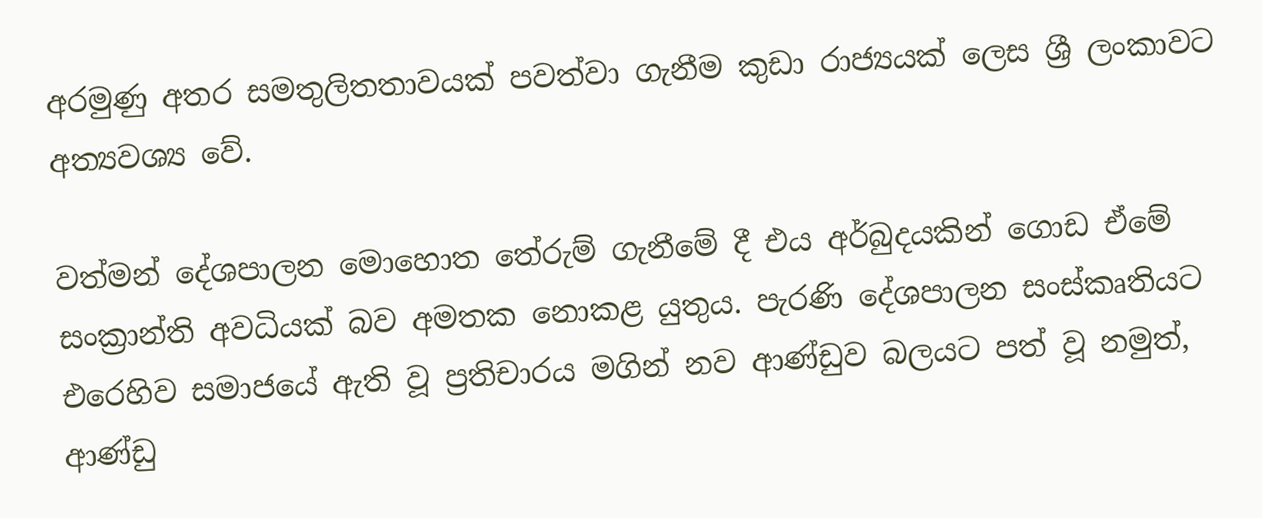අරමුණු අතර සමතුලිතතාවයක් පවත්වා ගැනීම කුඩා රාජ්‍යයක් ලෙස ශ්‍රී ලංකාවට අත්‍යවශ්‍ය වේ.

වත්මන් දේශපාලන මොහොත තේරුම් ගැනීමේ දී එය අර්බුදයකින් ගොඩ ඒමේ සංක්‍රාන්ති අවධියක් බව අමතක නොකළ යුතුය. පැරණි දේශපාලන සංස්කෘතියට එරෙහිව සමාජයේ ඇති වූ ප්‍රතිචාරය මගින් නව ආණ්ඩුව බලයට පත් වූ නමුත්, ආණ්ඩු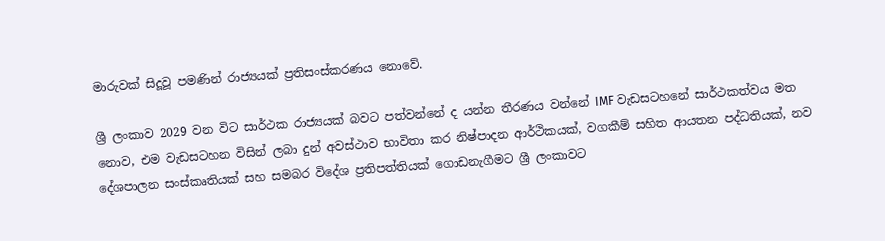මාරුවක් සිදූවූ පමණින් රාජ්‍යයක් ප්‍රතිසංස්කරණය නොවේ.

ශ්‍රී ලංකාව 2029 වන විට සාර්ථක රාජ්‍යයක් බවට පත්වන්නේ ද යන්න තීරණය වන්නේ IMF වැඩසටහනේ සාර්ථකත්වය මත නොව, එම වැඩසටහන විසින් ලබා දුන් අවස්ථාව භාවිතා කර නිෂ්පාදන ආර්ථිකයක්, වගකීම් සහිත ආයතන පද්ධතියක්, නව දේශපාලන සංස්කෘතියක් සහ සමබර විදේශ ප්‍රතිපත්තියක් ගොඩනැගීමට ශ්‍රී ලංකාවට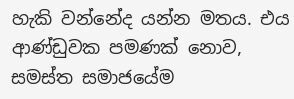හැකි වන්නේද යන්න මතය. එය ආණ්ඩුවක පමණක් නොව, සමස්ත සමාජයේම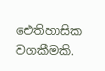ඓතිහාසික වගකීමකි.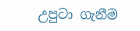උපුටා ගැනීම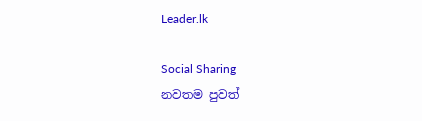Leader.lk

Social Sharing
නවතම පුවත්